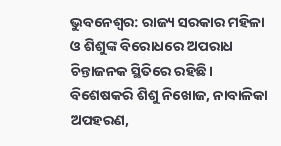ଭୁବନେଶ୍ବର: ରାଜ୍ୟ ସରକାର ମହିଳା ଓ ଶିଶୁଙ୍କ ବିରୋଧରେ ଅପରାଧ ଚିନ୍ତାଜନକ ସ୍ଥିତିରେ ରହିଛି। ବିଶେଷକରି ଶିଶୁ ନିଖୋଜ, ନାବାଳିକା ଅପହରଣ,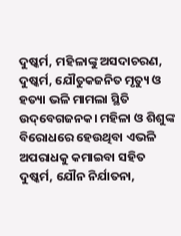ଦୁଷ୍କର୍ମ, ମହିଳାଙ୍କୁ ଅସଦାଚରଣ, ଦୁଷ୍କର୍ମ, ଯୌତୁକଜନିତ ମୃତ୍ୟୁ ଓ ହତ୍ୟା ଭଳି ମାମଲା ସ୍ଥିତି ଉଦ୍‌ବେଗଜନକ। ମହିଳା ଓ ଶିଶୁଙ୍କ ବିରୋଧରେ ହେଉଥିବା ଏଭଳି ଅପରାଧକୁ କମାଇବା ସହିତ ଦୁଷ୍କର୍ମ, ଯୌନ ନିର୍ଯାତନା,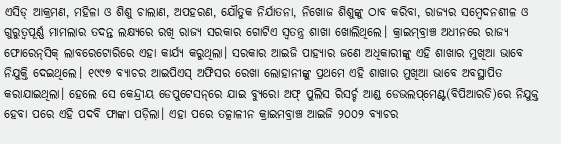ଏସିଡ୍ ଆକ୍ରମଣ, ମହିଳା ଓ ଶିଶୁ ଚାଲାଣ, ଅପହରଣ, ଯୌତୁକ ନିର୍ଯାତନା, ନିଖୋଜ ଶିଶୁଙ୍କୁ ଠାବ କରିବା, ରାଜ୍ୟର ସମ୍ବେଦନଶୀଳ ଓ ଗୁରୁତ୍ବପୂର୍ଣ୍ଣ ମାମଲାର ତଦନ୍ତ ଲକ୍ଷ୍ୟରେ ରଖି ରାଜ୍ୟ ସରକାର ଗୋଟିଏ ସ୍ବତନ୍ତ୍ର ଶାଖା ଖୋଲିଥିଲେ। କ୍ରାଇମ୍‌ବ୍ରାଞ୍ଚ ଅଧୀନରେ ରାଜ୍ୟ ଫୋରେନ୍‌ସିକ୍ ଲାବରେଟୋରିରେ ଏହା କାର୍ଯ୍ୟ କରୁଥିଲା। ସରକାର ଆଇଜି ପାହ୍ୟାର ଜଣେ ଅଧିକାରୀଙ୍କୁ ଏହି ଶାଖାର ମୁଖିଆ ଭାବେ ନିଯୁକ୍ତି ଦେଇଥିଲେ। ୧୯୯୭ ବ୍ୟାଚର ଆଇପିଏସ୍ ଅଫିସର ରେଖା ଲୋହାନୀଙ୍କୁ ପ୍ରଥମେ ଏହି ଶାଖାର ମୁଖିଆ ଭାବେ ଅବସ୍ଥାପିତ କରାଯାଇଥିଲା। ହେଲେ ସେ କେନ୍ଦ୍ରୀୟ ଡେପୁଟେସନ୍‌ରେ ଯାଇ ବ୍ୟୁରୋ ଅଫ୍ ପୁଲିସ ରିସର୍ଚ୍ଚ ଆଣ୍ଡ ଡେଭଲପ୍‌ମେଣ୍ଟ(ବିପିଆରଡି)ରେ ନିଯୁକ୍ତ ହେବା ପରେ ଏହି ପଦବି ଫାଙ୍କା ପଡ଼ିଲା। ଏହା ପରେ ତତ୍କାଳୀନ କ୍ରାଇମବ୍ରାଞ୍ଚ ଆଇଜି ୨୦୦୨ ବ୍ୟାଚର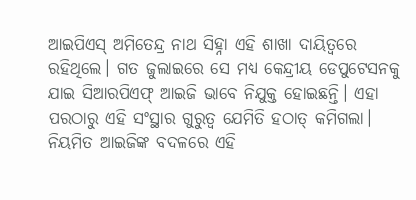ଆଇପିଏସ୍ ଅମିତେନ୍ଦ୍ର ନାଥ ସିହ୍ନା ଏହି ଶାଖା ଦାୟିତ୍ବରେ ରହିଥିଲେ। ଗତ ଜୁଲାଇରେ ସେ ମଧ୍ୟ କେନ୍ଦ୍ରୀୟ ଡେପୁଟେସନକୁ ଯାଇ ସିଆରପିଏଫ୍ ଆଇଜି ଭାବେ ନିଯୁକ୍ତ ହୋଇଛନ୍ତି। ଏହା ପରଠାରୁ ଏହି ସଂସ୍ଥାର ଗୁରୁତ୍ବ ଯେମିତି ହଠାତ୍ କମିଗଲା। ନିୟମିତ ଆଇଜିଙ୍କ ବଦଳରେ ଏହି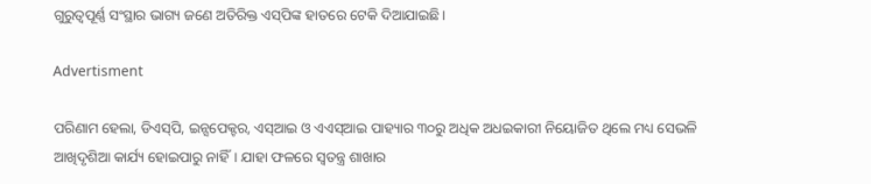ଗୁରୁତ୍ବପୂର୍ଣ୍ଣ ସଂସ୍ଥାର ଭାଗ୍ୟ ଜଣେ ଅତିରିକ୍ତ ଏସ୍‌ପିଙ୍କ ହାତରେ ଟେକି ଦିଆଯାଇଛି।

Advertisment

ପରିଣାମ ହେଲା, ଡିଏସ୍‌ପି, ଇନ୍ସପେକ୍ଟର, ଏସ୍ଆଇ ଓ ଏଏସ୍ଆଇ ପାହ୍ୟାର ୩୦ରୁ ଅଧିକ ଅଧଇକାରୀ ନିୟୋଜିତ ଥିଲେ ମଧ୍ୟ ସେଭଳି ଆଖିଦୃଶିଆ କାର୍ଯ୍ୟ ହୋଇପାରୁ ନାହିଁ। ଯାହା ଫଳରେ ସ୍ବତନ୍ତ୍ର ଶାଖାର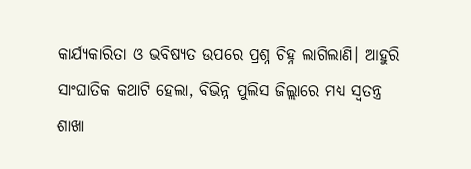କାର୍ଯ୍ୟକାରିତା ଓ ଭବିଷ୍ୟତ ଉପରେ ପ୍ରଶ୍ନ ଚିହ୍ନ ଲାଗିଲାଣି। ଆହୁରି ସାଂଘାତିକ କଥାଟି ହେଲା, ବିଭିନ୍ନ ପୁଲିସ ଜିଲ୍ଲାରେ ମଧ୍ୟ ସ୍ବତନ୍ତ୍ର ଶାଖା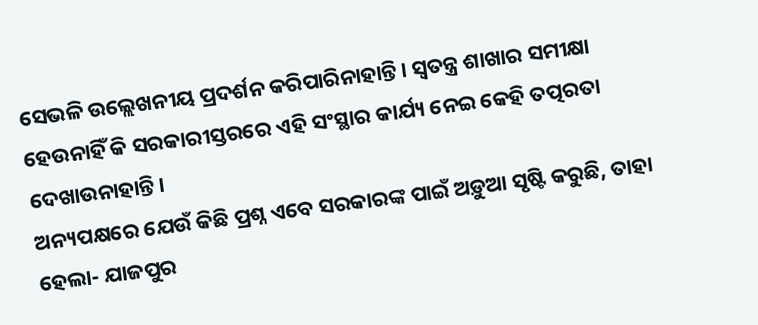ସେଭଳି ଉଲ୍ଲେଖନୀୟ ପ୍ରଦର୍ଶନ କରିପାରିନାହାନ୍ତି। ସ୍ବତନ୍ତ୍ର ଶାଖାର ସମୀକ୍ଷା ହେଉନାହିଁ କି ସରକାରୀସ୍ତରରେ ଏହି ସଂସ୍ଥାର କାର୍ଯ୍ୟ ନେଇ କେହି ତତ୍ପରତା ଦେଖାଉନାହାନ୍ତି।
ଅନ୍ୟପକ୍ଷରେ ଯେଉଁ କିଛି ପ୍ରଶ୍ନ ଏବେ ସରକାରଙ୍କ ପାଇଁ ଅଡ଼ୁଆ ସୃଷ୍ଟି କରୁଛି, ତାହା ହେଲା- ଯାଜପୁର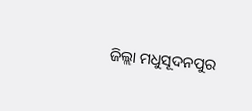ଜିଲ୍ଲା ମଧୁସୂଦନପୁର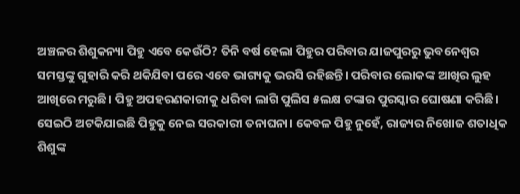ଅଞ୍ଚଳର ଶିଶୁକନ୍ୟା ପିହୁ ଏବେ କେଉଁଠି? ତିନି ବର୍ଷ ହେଲା ପିହୁର ପରିବାର ଯାଜପୁରରୁ ଭୁବନେଶ୍ବର ସମସ୍ତଙ୍କୁ ଗୁହାରି କରି ଥକିଯିବା ପରେ ଏବେ ଭାଗ୍ୟକୁ ଭରସି ରହିଛନ୍ତି। ପରିବାର ଲୋକଙ୍କ ଆଖିର ଲୁହ ଆଖିରେ ମରୁଛି। ପିହୁ ଅପହରଣକାରୀକୁ ଧରିବା ଲାଗି ପୁଲିସ ୫ଲକ୍ଷ ଟଙ୍କାର ପୁରସ୍କାର ଘୋଷଣା କରିଛି। ସେଇଠି ଅଟକିଯାଇଛି ପିହୁକୁ ନେଇ ସରକାରୀ ତନାଘନା। କେବଳ ପିହୁ ନୁହେଁ, ରାଜ୍ୟର ନିଖୋଜ ଶତାଧିକ ଶିଶୁଙ୍କ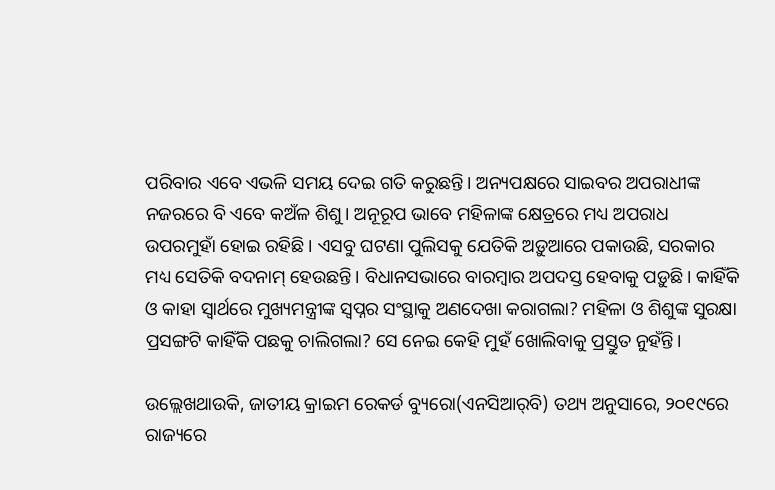ପରିବାର ଏବେ ଏଭଳି ସମୟ ଦେଇ ଗତି କରୁଛନ୍ତି। ଅନ୍ୟପକ୍ଷରେ ସାଇବର ଅପରାଧୀଙ୍କ ନଜରରେ ବି ଏବେ କଅଁଳ ଶିଶୁ। ଅନୂରୂପ ଭାବେ ମହିଳାଙ୍କ କ୍ଷେତ୍ରରେ ମଧ୍ୟ ଅପରାଧ ଉପରମୁହାଁ ହୋଇ ରହିଛି। ଏସବୁ ଘଟଣା ପୁଲିସକୁ ଯେତିକି ଅଡ଼ୁଆରେ ପକାଉଛି, ସରକାର ମଧ୍ୟ ସେତିକି ବଦନାମ୍ ହେଉଛନ୍ତି। ବିଧାନସଭାରେ ବାରମ୍ବାର ଅପଦସ୍ତ ହେବାକୁ ପଡ଼ୁଛି। କାହିଁକି ଓ କାହା ସ୍ବାର୍ଥରେ ମୁଖ୍ୟମନ୍ତ୍ରୀଙ୍କ ସ୍ବପ୍ନର ସଂସ୍ଥାକୁ ଅଣଦେଖା କରାଗଲା? ମହିଳା ଓ ଶିଶୁଙ୍କ ସୁରକ୍ଷା ପ୍ରସଙ୍ଗଟି କାହିଁକି ପଛକୁ ଚାଲିଗଲା? ସେ ନେଇ କେହି ମୁହଁ ଖୋଲିବାକୁ ପ୍ରସ୍ତୁତ ନୁହଁନ୍ତି।

ଉଲ୍ଲେଖଥାଉକି, ଜାତୀୟ କ୍ରାଇମ ରେକର୍ଡ ବ୍ୟୁରୋ(ଏନସିଆର୍‌ବି) ତଥ୍ୟ ଅନୁସାରେ, ୨୦୧୯ରେ ରାଜ୍ୟରେ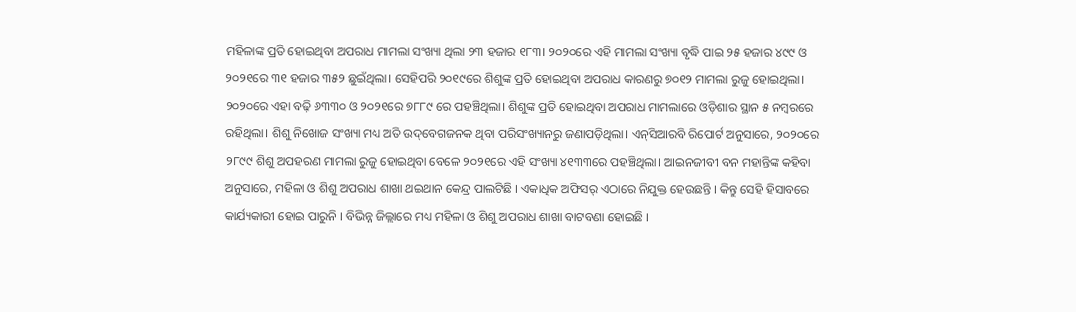ମହିଳାଙ୍କ ପ୍ରତି ହୋଇଥିବା ଅପରାଧ ମାମଲା ସଂଖ୍ୟା ଥିଲା ୨୩ ହଜାର ୧୮୩। ୨୦୨୦ରେ ଏହି ମାମଲା ସଂଖ୍ୟା ବୃଦ୍ଧି ପାଇ ୨୫ ହଜାର ୪୯୯ ଓ ୨୦୨୧ରେ ୩୧ ହଜାର ୩୫୨ ଛୁଇଁଥିଲା। ସେହିପରି ୨୦୧୯ରେ ଶିଶୁଙ୍କ ପ୍ରତି ହୋଇଥିବା ଅପରାଧ କାରଣରୁ ୭୦୧୨ ମାମଲା ରୁଜୁ ହୋଇଥିଲା। ୨୦୨୦ରେ ଏହା ବଢ଼ି ୬୩୩୦ ଓ ୨୦୨୧ରେ ୭୮୮୯ ରେ ପହଞ୍ଚିଥିଲା। ଶିଶୁଙ୍କ ପ୍ରତି ହୋଇଥିବା ଅପରାଧ ମାମଲାରେ ଓଡ଼ିଶାର ସ୍ଥାନ ୫ ନମ୍ବରରେ ରହିଥିଲା। ଶିଶୁ ନିଖୋଜ ସଂଖ୍ୟା ମଧ୍ୟ ଅତି ଉଦ୍‌ବେଗଜନକ ଥିବା ପରିସଂଖ୍ୟାନରୁ ଜଣାପଡ଼ିଥିଲା। ଏନ୍‌ସିଆରବି ରିପୋର୍ଟ ଅନୁସାରେ, ୨୦୨୦ରେ ୨୮୯୯ ଶିଶୁ ଅପହରଣ ମାମଲା ରୁଜୁ ହୋଇଥିବା ବେଳେ ୨୦୨୧ରେ ଏହି ସଂଖ୍ୟା ୪୧୩୩ରେ ପହଞ୍ଚିଥିଲା। ଆଇନଜୀବୀ ବନ ମହାନ୍ତିଙ୍କ କହିବା ଅନୁସାରେ, ମହିଳା ଓ ଶିଶୁ ଅପରାଧ ଶାଖା ଥଇଥାନ କେନ୍ଦ୍ର ପାଲଟିଛି । ଏକାଧିକ ଅଫିସର୍ ଏଠାରେ ନିଯୁକ୍ତ ହେଉଛନ୍ତି । କିନ୍ତୁ ସେହି ହିସାବରେ କାର୍ଯ୍ୟକାରୀ ହୋଇ ପାରୁନି । ବିଭିନ୍ନ ଜିଲ୍ଲାରେ ମଧ୍ୟ ମହିଳା ଓ ଶିଶୁ ଅପରାଧ ଶାଖା ବାଟବଣା ହୋଇଛି ।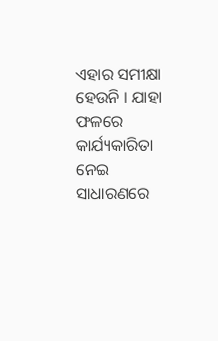ଏହାର ସମୀକ୍ଷା ହେଉନି । ଯାହା ଫଳରେ କାର୍ଯ୍ୟକାରିତା ନେଇ ସାଧାରଣରେ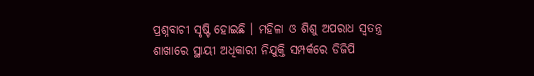ପ୍ରଶ୍ନବାଚୀ ସୃଷ୍ଟି ହୋଇଛି । ମହିଳା ଓ ଶିଶୁ ଅପରାଧ ସ୍ୱତନ୍ତ୍ର ଶାଖାରେ ସ୍ଥାୟୀ ଅଧିକାରୀ ନିଯୁକ୍ତି ସମ୍ପର୍କରେ ଡିଜିପି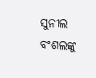ସୁନୀଲ ବଂଶଲଙ୍କୁ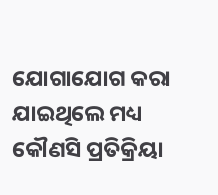ଯୋଗାଯୋଗ କରା ଯାଇଥିଲେ ମଧ୍ୟ କୌଣସି ପ୍ରତିକ୍ରିୟା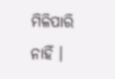ମିଳିପାରି ନାହିଁ ।